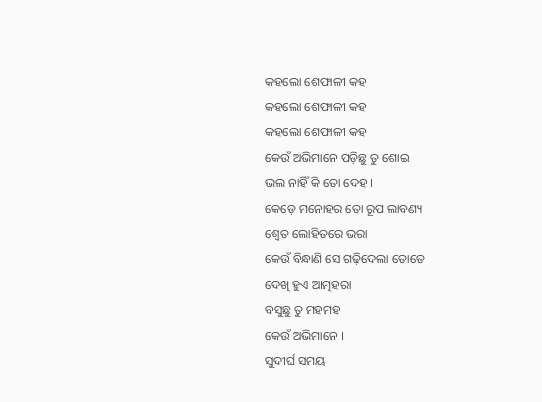କହଲୋ ଶେଫାଳୀ କହ
କହଲୋ ଶେଫାଳୀ କହ
କହଲୋ ଶେଫାଳୀ କହ
କେଉଁ ଅଭିମାନେ ପଡ଼ିଛୁ ତୁ ଶୋଇ
ଭଲ ନାହିଁ କି ତୋ ଦେହ ।
କେଡ଼େ ମନୋହର ତୋ ରୂପ ଲାବଣ୍ୟ
ଶ୍ୱେତ ଲୋହିତରେ ଭରା
କେଉଁ ବିନ୍ଧାଣି ସେ ଗଢ଼ିଦେଲା ତୋତେ
ଦେଖି ହୁଏ ଆତ୍ମହରା
ବସୁଛୁ ତୁ ମହମହ
କେଉଁ ଅଭିମାନେ ।
ସୁଦୀର୍ଘ ସମୟ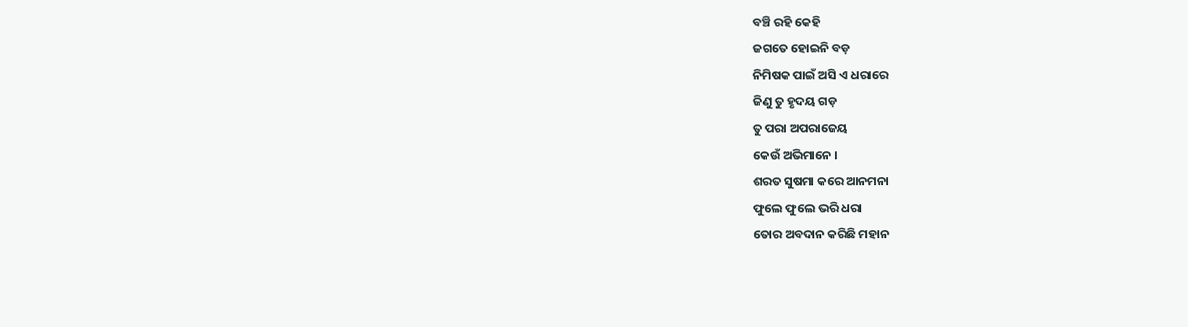ବଞ୍ଚି ରହି କେହି
ଜଗତେ ହୋଇନି ବଡ଼
ନିମିଷକ ପାଇଁ ଅସି ଏ ଧରାରେ
ଜିଣୁ ତୁ ହୃଦୟ ଗଡ଼
ତୁ ପରା ଅପରାଜେୟ
କେଉଁ ଅଭିମାନେ ।
ଶରତ ସୁଷମା କରେ ଆନମନା
ଫୁଲେ ଫୁଲେ ଭରି ଧରା
ତୋର ଅବଦାନ କରିଛି ମହାନ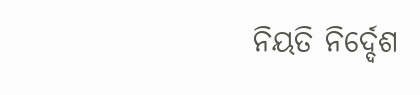ନିୟତି ନିର୍ଦ୍ଦେଶ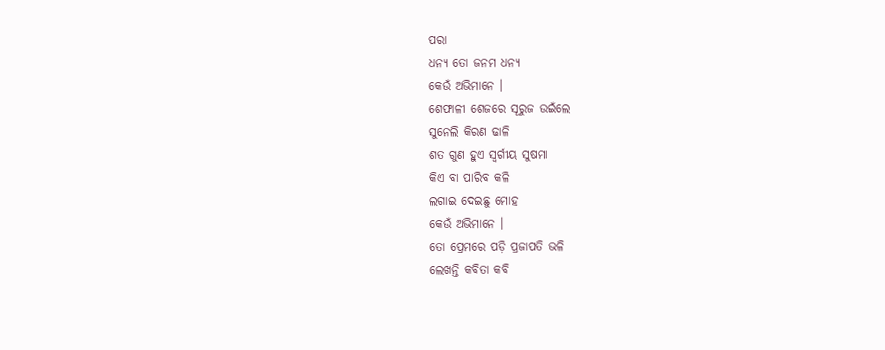ପରା
ଧନ୍ୟ ତୋ ଜନମ ଧନ୍ୟ
କେଉଁ ଅଭିମାନେ ।
ଶେଫାଳୀ ଶେଜରେ ସୂରୁଜ ଉଇଁଲେ
ସୁନେଲି କିରଣ ଢାଳି
ଶତ ଗୁଣ ହୁଏ ସ୍ବର୍ଗୀୟ ସୁଷମା
କିଏ ବା ପାରିବ କଳି
ଲଗାଇ ଦେଇଛୁ ମୋହ
କେଉଁ ଅଭିମାନେ ।
ତୋ ପ୍ରେମରେ ପଡ଼ି ପ୍ରଜାପତି ଭଳି
ଲେଖନ୍ତି କବିତା କବି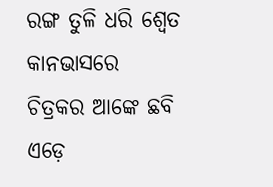ରଙ୍ଗ ତୁଳି ଧରି ଶ୍ୱେତ କାନଭାସରେ
ଚିତ୍ରକର ଆଙ୍କେ ଛବି
ଏଡ଼େ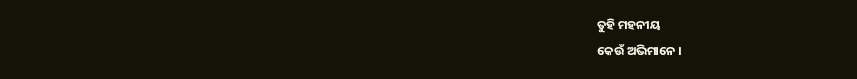ତୁହି ମହନୀୟ
କେଉଁ ଅଭିମାନେ ।